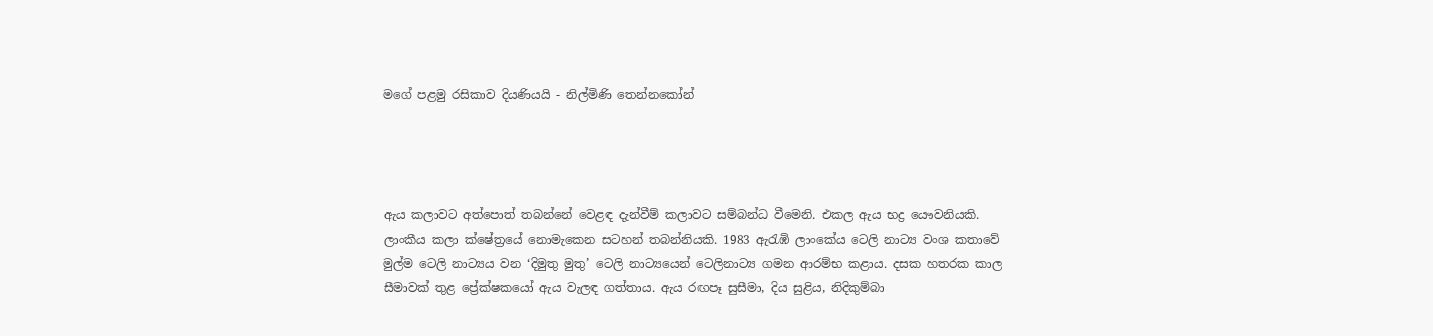මගේ පළමු රසිකාව දියණියයි - නිල්මිණි තෙන්නකෝන්




ඇය කලාවට අත්පොත් තබන්නේ වෙළඳ දැන්වීම් කලාවට සම්බන්ධ වීමෙනි. එකල ඇය භද්‍ර යෞවනියකි. ලාංකීය කලා ක්ෂේත්‍රයේ නොමැකෙන සටහන් තබන්නියකි. 1983 ඇරැඹි ලාංකේය ටෙලි නාට්‍ය වංශ කතාවේ මුල්ම ටෙලි නාට්‍යය වන ‘දිමුතු මුතු’ ටෙලි නාට්‍යයෙන් ටෙලිනාට්‍ය ගමන ආරම්භ කළාය. දසක හතරක කාල සීමාවක් තුළ ප්‍රේක්ෂකයෝ ඇය වැලඳ ගත්තාය. ඇය රඟපෑ සුසීමා, දිය සුළිය, නිදිකුම්බා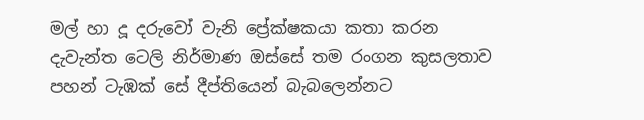මල් හා දූ දරුවෝ වැනි ප්‍රේක්ෂකයා කතා කරන දැවැන්ත ටෙලි නිර්මාණ ඔස්සේ තම රංගන කුසලතාව පහන් ටැඹක් සේ දීප්තියෙන් බැබලෙන්නට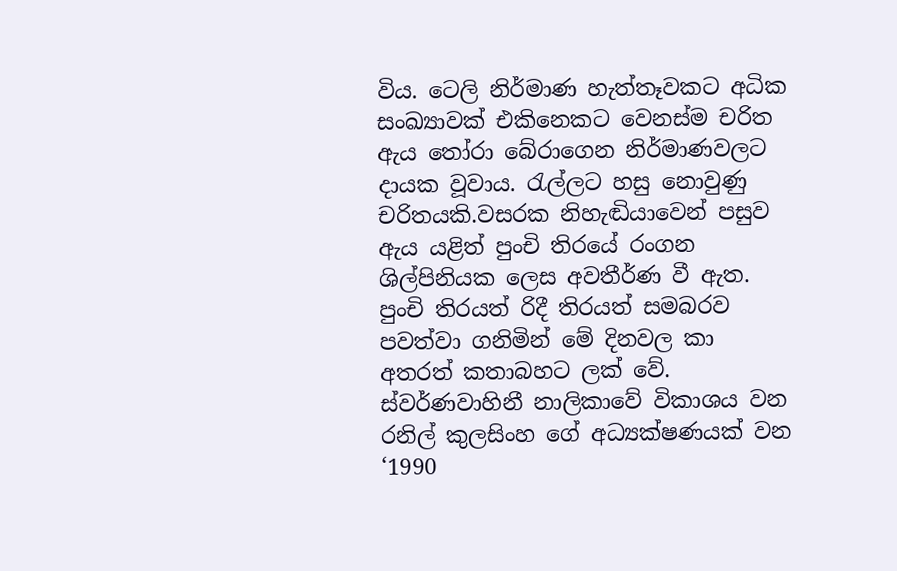විය. ටෙලි නිර්මාණ හැත්තෑවකට අධික සංඛ්‍යාවක් එකිනෙකට වෙනස්ම චරිත ඇය තෝරා බේරාගෙන නිර්මාණවලට දායක වූවාය. රැල්ලට හසු නොවුණු චරිතයකි.වසරක නිහැඬියාවෙන් පසුව ඇය යළිත් පුංචි තිරයේ රංගන ශිල්පිනියක ලෙස අවතීර්ණ වී ඇත. පුංචි තිරයත් රිදී තිරයත් සමබරව පවත්වා ගනිමින් මේ දිනවල කා අතරත් කතාබහට ලක් වේ. ස්වර්ණවාහිනී නාලිකාවේ විකාශය වන රනිල් කුලසිංහ ගේ අධ්‍යක්ෂණයක් වන ‘1990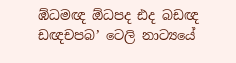ඹ්ධමඥ ඕධපද ඪද බඩඥ ඩඥචපබ’ ටෙලි නාට්‍යයේ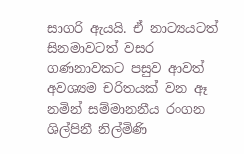සාගරි ඇයයි. ඒ නාට්‍යයටත් සිනමාවටත් වසර ගණනාවකට පසුව ආවත් අවශ්‍යම චරිතයක් වන ඈ නමින් සම්මානනීය රංගන ශිල්පිනී නිල්මිණි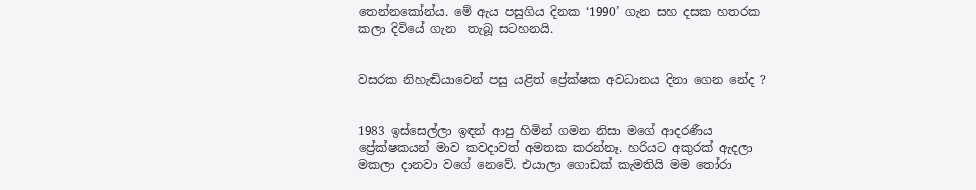තෙන්නකෝන්ය. මේ ඇය පසුගිය දිනක ‘1990’ ගැන සහ දසක හතරක කලා දිවියේ ගැන  තැබූ සටහනයි.


වසරක නිහැඬියාවෙන් පසු යළිත් ප්‍රේක්ෂක අවධානය දිනා ගෙන නේද ?


1983 ඉස්සෙල්ලා ඉඳන් ආපු හිමින් ගමන නිසා මගේ ආදරණීය ප්‍රේක්ෂකයන් මාව කවදාවත් අමතක කරන්නෑ. හරියට අකුරක් ඇදලා මකලා දානවා වගේ නෙවේ. එයාලා ගොඩක් කැමතියි මම තෝරා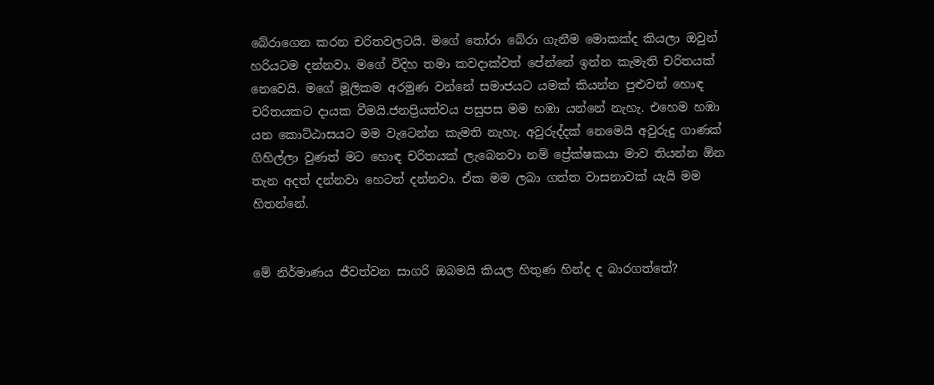බේරාගෙන කරන චරිතවලටයි. මගේ තෝරා බේරා ගැනීම මොකක්ද කියලා ඔවුන් හරියටම දන්නවා. මගේ විදිහ තමා කවදාක්වත් පේන්නේ ඉන්න කැමැති චරිතයක් නෙවෙයි. මගේ මූලිකම අරමුණ වන්නේ සමාජයට යමක් කියන්න පුළුවන් හොඳ චරිතයකට දායක වීමයි.ජනප්‍රියත්වය පසුපස මම හඹා යන්නේ නැහැ. එහෙම හඹා යන කොට්ඨාසයට මම වැටෙන්න කැමති නැහැ. අවුරුද්දක් නෙමෙයි අවුරුදු ගාණක් ගිහිල්ලා වුණත් මට හොඳ චරිතයක් ලැබෙනවා නම් ප්‍රේක්ෂකයා මාව තියන්න ඕන තැන අදත් දන්නවා හෙටත් දන්නවා. ඒක මම ලබා ගත්ත වාසනාවක් යැයි මම හිතන්නේ.


මේ නිර්මාණය ජීවත්වන සාගරි ඔබමයි කියල හිතුණ හින්ද ද බාරගත්තේ?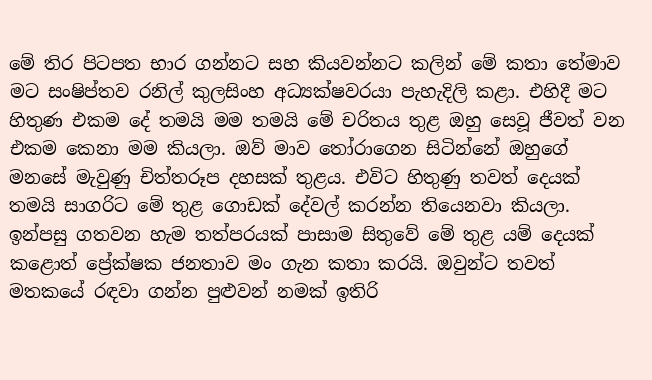මේ තිර පිටපත භාර ගන්නට සහ කියවන්නට කලින් මේ කතා තේමාව මට සංෂිප්තව රනිල් කුලසිංහ අධ්‍යක්ෂවරයා පැහැදිලි කළා. එහිදී මට හිතුණ එකම දේ තමයි මම තමයි මේ චරිතය තුළ ඔහු සෙවූ ජීවත් වන එකම කෙනා මම කියලා. ඔව් මාව තෝරාගෙන සිටින්නේ ඔහුගේ මනසේ මැවුණු චිත්තරූප දහසක් තුළය. එවිට හිතුණු තවත් දෙයක් තමයි සාගරිට මේ තුළ ගොඩක් දේවල් කරන්න තියෙනවා කියලා. ඉන්පසු ගතවන හැම තත්පරයක් පාසාම සිතුවේ මේ තුළ යම් දෙයක් කළොත් ප්‍රේක්ෂක ජනතාව මං ගැන කතා කරයි. ඔවුන්ට තවත් මතකයේ රඳවා ගන්න පුළුවන් නමක් ඉතිරි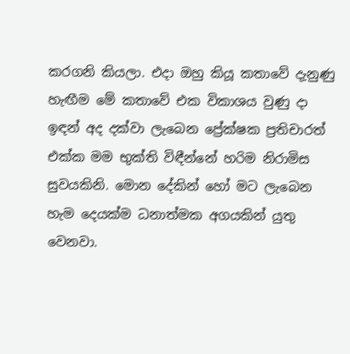කරගනි කියලා. එදා ඔහු කියූ කතාවේ දැනුණු හැඟීම මේ කතාවේ එක විකාශය වුණු දා ඉඳන් අද දක්වා ලැබෙන ප්‍රේක්ෂක ප්‍රතිචාරත් එක්ක මම භුක්ති විඳීන්නේ හරිම නිරාමිස සුවයකිනි. මොන දේකින් හෝ මට ලැබෙන හැම දෙයක්ම ධනාත්මක අගයකින් යුතු වෙනවා.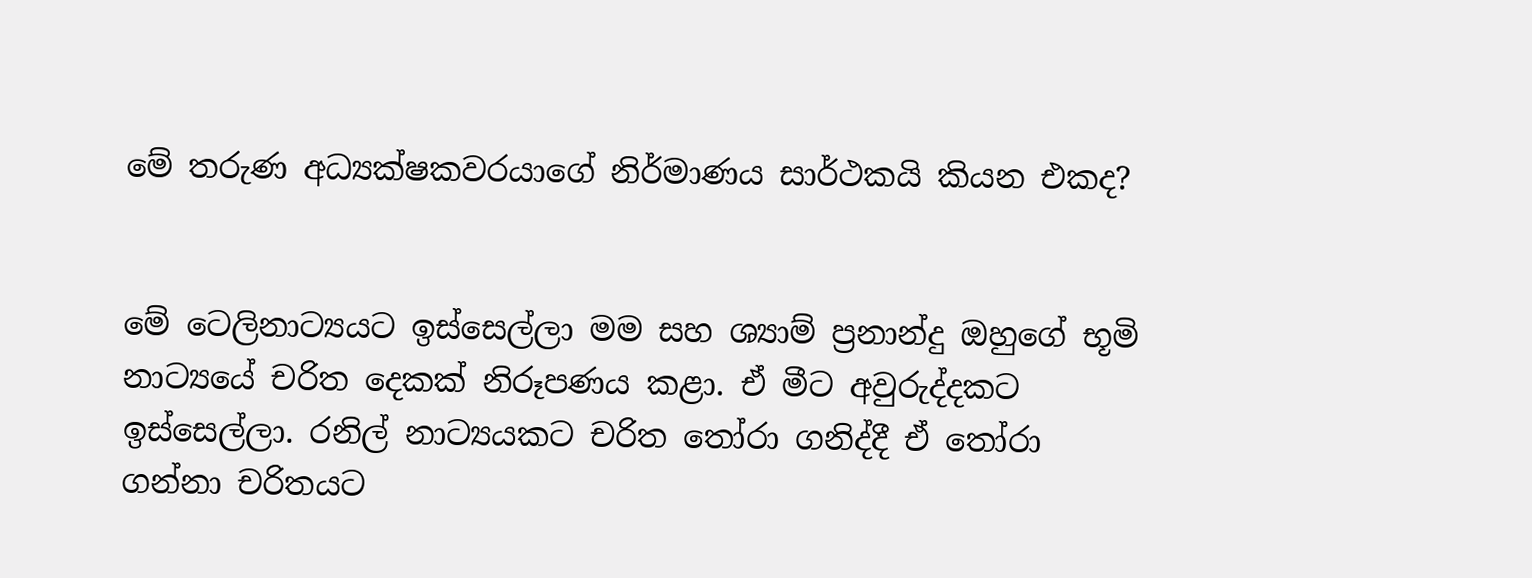මේ තරුණ අධ්‍යක්ෂකවරයාගේ නිර්මාණය සාර්ථකයි කියන එකද?


මේ ටෙලිනාට්‍යයට ඉස්සෙල්ලා මම සහ ශ්‍යාම් ප්‍රනාන්දු ඔහුගේ භූමි නාට්‍යයේ චරිත දෙකක් නිරූපණය කළා. ඒ මීට අවුරුද්දකට ඉස්සෙල්ලා. රනිල් නාට්‍යයකට චරිත තෝරා ගනිද්දී ඒ තෝරා ගන්නා චරිතයට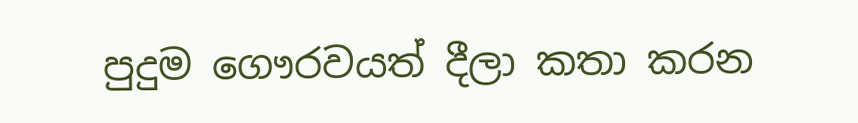පුදුම ගෞරවයත් දීලා කතා කරන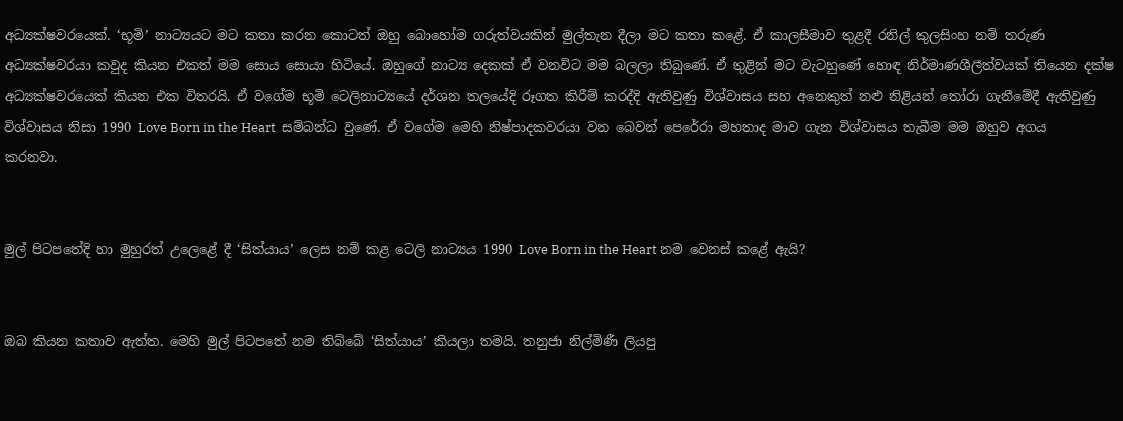අධ්‍යක්ෂවරයෙක්. ‘භූමි’ නාට්‍යයට මට කතා කරන කොටත් ඔහු බොහෝම ගරුත්වයකින් මුල්තැන දීලා මට කතා කළේ. ඒ කාලසීමාව තුළදී රනිල් කුලසිංහ නම් තරුණ අධ්‍යක්ෂවරයා කවුද කියන එකත් මම සොය සොයා හිටියේ. ඔහුගේ නාට්‍ය දෙකක් ඒ වනවිට මම බලලා තිබුණේ. ඒ තුළින් මට වැටහුණේ හොඳ නිර්මාණශීලීත්වයක් තියෙන දක්ෂ අධ්‍යක්ෂවරයෙක් කියන එක විතරයි. ඒ වගේම භූමි ටෙලිනාට්‍යයේ දර්ශන තලයේදි රූගත කිරීම් කරද්දි ඇතිවුණු විශ්වාසය සහ අනෙකුත් නළු නිළියන් තෝරා ගැනීමේදී ඇතිවුණු විශ්වාසය නිසා 1990 Love Born in the Heart  සම්බන්ධ වුණේ. ඒ වගේම මෙහි නිෂ්පාදකවරයා වන බෙවන් පෙරේරා මහතාද මාව ගැන විශ්වාසය තැබීම මම ඔහුව අගය කරනවා.


මුල් පිටපතේදි හා මුහුරත් උලෙළේ දී ‘සිත්යාය’ ලෙස නම් කළ ටෙලි නාට්‍යය 1990 Love Born in the Heart නම වෙනස් කළේ ඇයි?


ඔබ කියන කතාව ඇත්ත. මෙහි මුල් පිටපතේ නම තිබ්බේ ‘සිත්යාය’ කියලා තමයි. තනුජා නිල්මිණී ලියපු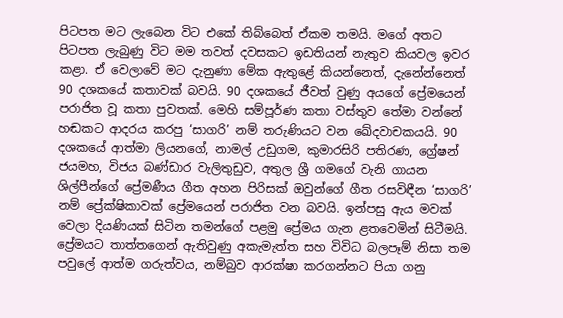පිටපත මට ලැබෙන විට එකේ තිබ්බෙත් ඒකම තමයි. මගේ අතට පිටපත ලැබුණු විට මම තවත් දවසකට ඉඩතියන් නැතුව කියවල ඉවර කළා. ඒ වෙලාවේ මට දැනුණා මේක ඇතුළේ කියන්නෙත්, දැනේන්නෙත් 90 දශකයේ කතාවක් බවයි. 90 දශකයේ ජීවත් වුණු අයගේ ප්‍රේමයෙන් පරාජිත වූ කතා පුවතක්. මෙහි සම්පූර්ණ කතා වස්තුව තේමා වන්නේ හඬකට ආදරය කරපු ‘සාගරි’ නම් තරුණියට වන ඛේදවාචකයයි. 90 දශකයේ ආත්මා ලියනගේ, නාමල් උඩුගම, කුමාරසිරි පතිරණ, ග්‍රේෂන් ජයමහ, විජය බණ්ඩාර වැලිතුඩුව, අතුල ශ්‍රී ගමගේ වැනි ගායන ශිල්පීන්ගේ ප්‍රේමණීය ගීත අහන පිරිසක් ඔවුන්ගේ ගීත රසවිඳීන ‘සාගරි’ නම් ප්‍රේක්ෂිකාවක් ප්‍රේමයෙන් පරාජිත වන බවයි. ඉන්පසු ඇය මවක් වෙලා දියණියක් සිටින තමන්ගේ පළමු ප්‍රේමය ගැන ළතවෙමින් සිටීමයි. ප්‍රේමයට තාත්තගෙන් ඇතිවුණු අකැමැත්ත සහ විවිධ බලපෑම් නිසා තම පවුලේ ආත්ම ගරුත්වය, නම්බුව ආරක්ෂා කරගන්නට පියා ගනු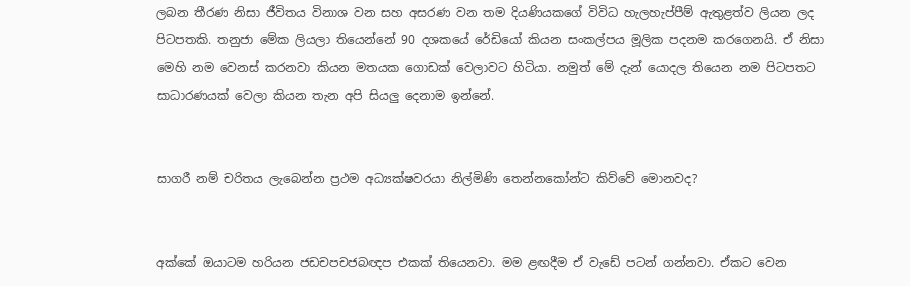ලබන තීරණ නිසා ජීවිතය විනාශ වන සහ අසරණ වන තම දියණියකගේ විවිධ හැලහැප්පීම් ඇතුළත්ව ලියන ලද පිටපතකි. තනුජා මේක ලියලා තියෙන්නේ 90 දශකයේ රේඩියෝ කියන සංකල්පය මූලික පදනම කරගෙනයි. ඒ නිසා මෙහි නම වෙනස් කරනවා කියන මතයක ගොඩක් වෙලාවට හිටියා. නමුත් මේ දැන් යොදල තියෙන නම පිටපතට සාධාරණයක් වෙලා කියන තැන අපි සියලු දෙනාම ඉන්නේ.


සාගරී නම් චරිතය ලැබෙන්න ප්‍රථම අධ්‍යක්ෂවරයා නිල්මිණි තෙන්නකෝන්ට කිව්වේ මොනවද?


අක්කේ ඔයාටම හරියන ජඩචපචජබඥප එකක් තියෙනවා. මම ළඟදීම ඒ වැඩේ පටන් ගන්නවා. ඒකට වෙන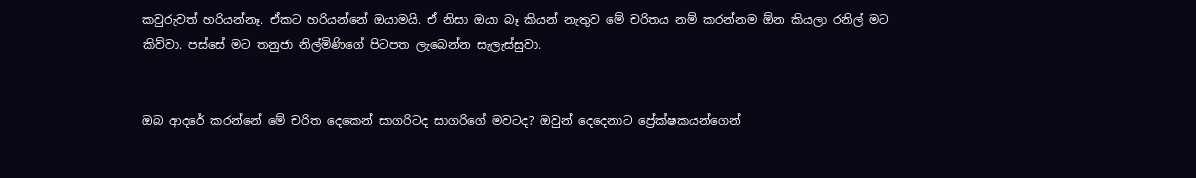කවුරුවත් හරියන්නෑ. ඒකට හරියන්නේ ඔයාමයි. ඒ නිසා ඔයා බෑ කියන් නැතුව මේ චරිතය නම් කරන්නම ඕන කියලා රනිල් මට කිව්වා. පස්සේ මට තනුජා නිල්මිණිගේ පිටපත ලැබෙන්න සැලැස්සුවා.


ඔබ ආදරේ කරන්නේ මේ චරිත දෙකෙන් සාගරිටද සාගරිගේ මවටද? ඔවුන් දෙදෙනාට ප්‍රේක්ෂකයන්ගෙන්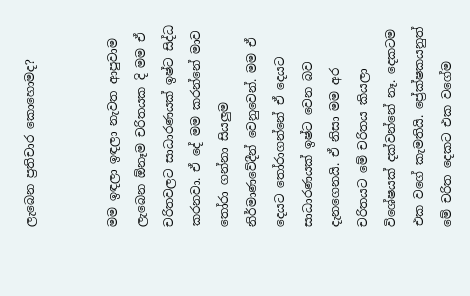ලැබෙන ප්‍රතිචාර කොහොමද?


මම ඉඳලා ඉඳලා නැවත ආපුවාම ලැබෙන ඕනෑම චරිතයක දි මම ඒ චරිතවලට සාධාරණයක් ඉෂ්ට සිද්ධ කරනවා. ඒ දේ මම කරන්නේ මාව තෝරා ගන්නා සියලුම නිර්මාණවේදීන් වෙනුවෙන්. මම ඒ දෙයට තෝරාගන්නේ ඒ දෙයට සාධාරණයක් ඉෂ්ට වෙන බව දැනගෙනයි. ඒ නිසා මම අර චරිතයට මේ චරිතය කියලා විශේෂයක් දක්වන්නේ නෑ. දෙකටම එක වගේ කැමතියි. ප්‍රේක්ෂකයනුත් මේ චරිත දෙකට එක වගේම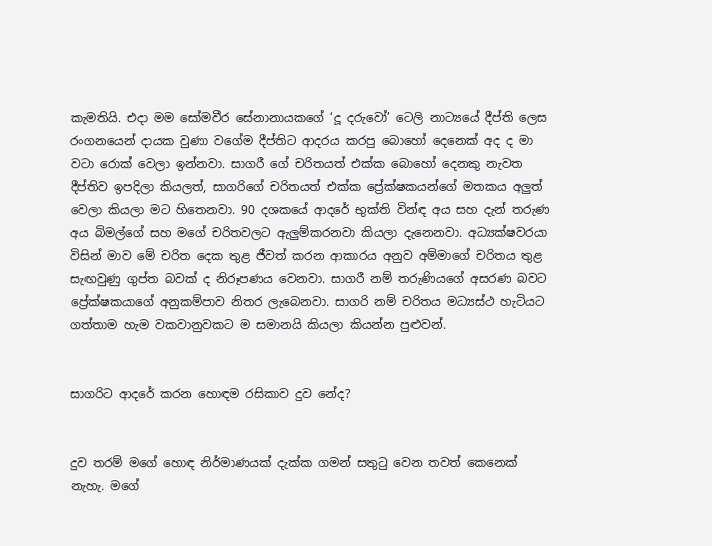කැමතියි. එදා මම සෝමවීර සේනානායකගේ ‘දූ දරුවෝ’ ටෙලි නාට්‍යයේ දීප්ති ලෙස රංගනයෙන් දායක වුණා වගේම දීප්තිට ආදරය කරපු බොහෝ දෙනෙක් අද ද මා වටා රොක් වෙලා ඉන්නවා. සාගරී ගේ චරිතයත් එක්ක බොහෝ දෙනකු නැවත දීප්තිව ඉපදිලා කියලත්, සාගරිගේ චරිතයත් එක්ක ප්‍රේක්ෂකයන්ගේ මතකය අලුත් වෙලා කියලා මට හිතෙනවා. 90 දශකයේ ආදරේ භුක්ති වින්ඳ අය සහ දැන් තරුණ අය බිමල්ගේ සහ මගේ චරිතවලට ඇලුම්කරනවා කියලා දැනෙනවා. අධ්‍යක්ෂවරයා විසින් මාව මේ චරිත දෙක තුළ ජීවත් කරන ආකාරය අනුව අම්මාගේ චරිතය තුළ සැඟවුණු ගුප්ත බවක් ද නිරූපණය වෙනවා. සාගරී නම් තරුණියගේ අසරණ බවට ප්‍රේක්ෂකයාගේ අනුකම්පාව නිතර ලැබෙනවා. සාගරි නම් චරිතය මධ්‍යස්ථ හැටියට ගත්තාම හැම වකවානුවකට ම සමානයි කියලා කියන්න පුළුවන්.


සාගරිට ආදරේ කරන හොඳම රසිකාව දුව නේද?


දුව තරම් මගේ හොඳ නිර්මාණයක් දැක්ක ගමන් සතුටු වෙන තවත් කෙනෙක් නැහැ. මගේ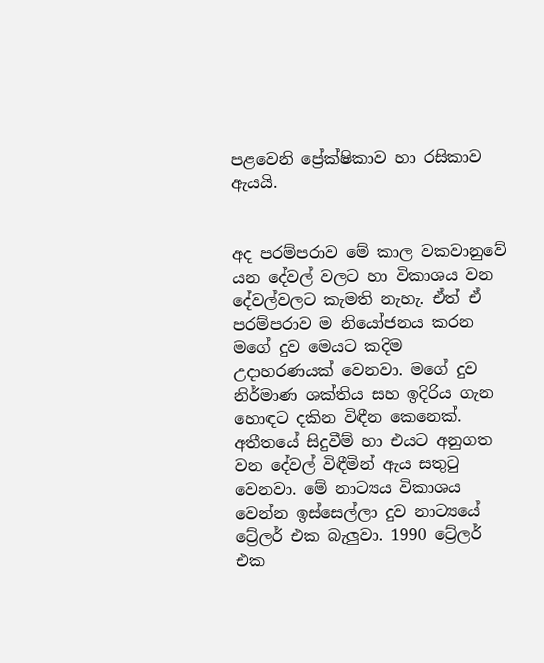පළවෙනි ප්‍රේක්ෂිකාව හා රසිකාව ඇයයි.


අද පරම්පරාව මේ කාල වකවානුවේ යන දේවල් වලට හා විකාශය වන දේවල්වලට කැමති නැහැ. ඒත් ඒ පරම්පරාව ම නියෝජනය කරන මගේ දුව මෙයට කදිම උදාහරණයක් වෙනවා. මගේ දුව නිර්මාණ ශක්තිය සහ ඉදිරිය ගැන හොඳට දකින විඳීන කෙනෙක්. අතීතයේ සිදුවීම් හා එයට අනුගත වන දේවල් විඳීමින් ඇය සතුටු වෙනවා. මේ නාට්‍යය විකාශය වෙන්න ඉස්සෙල්ලා දුව නාට්‍යයේ ට්‍රේලර් එක බැලුවා. 1990 ට්‍රේලර් එක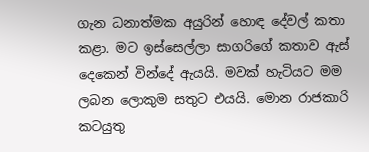ගැන ධනාත්මක අයුරින් හොඳ දේවල් කතා කළා. මට ඉස්සෙල්ලා සාගරිගේ කතාව ඇස් දෙකෙන් වින්දේ ඇයයි. මවක් හැටියට මම ලබන ලොකුම සතුට එයයි. මොන රාජකාරි කටයුතු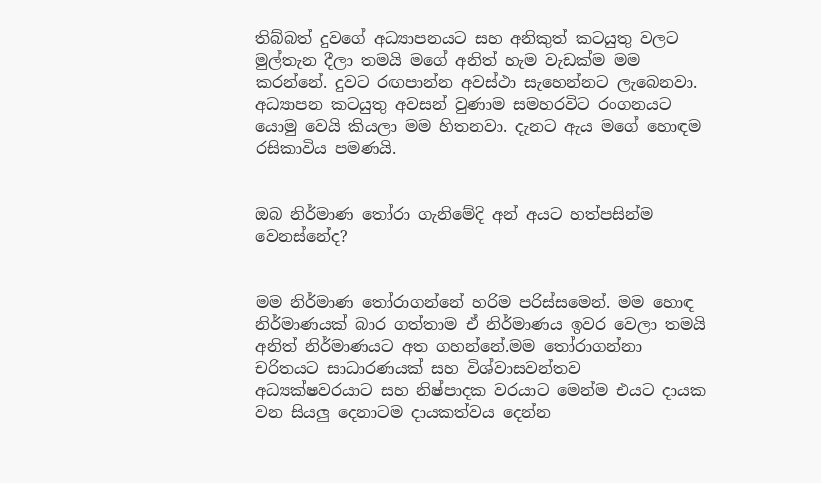තිබ්බත් දුවගේ අධ්‍යාපනයට සහ අනිකුත් කටයුතු වලට මුල්තැන දීලා තමයි මගේ අනිත් හැම වැඩක්ම මම කරන්නේ. දුවට රඟපාන්න අවස්ථා සැහෙන්නට ලැබෙනවා. අධ්‍යාපන කටයුතු අවසන් වුණාම සමහරවිට රංගනයට යොමු වෙයි කියලා මම හිතනවා. දැනට ඇය මගේ හොඳම රසිකාවිය පමණයි.


ඔබ නිර්මාණ තෝරා ගැනිමේදි අන් අයට හත්පසින්ම වෙනස්නේද?


මම නිර්මාණ තෝරාගන්නේ හරිම පරිස්සමෙන්. මම හොඳ නිර්මාණයක් බාර ගත්තාම ඒ නිර්මාණය ඉවර වෙලා තමයි අනිත් නිර්මාණයට අත ගහන්නේ.මම තෝරාගන්නා චරිතයට සාධාරණයක් සහ විශ්වාසවන්තව අධ්‍යක්ෂවරයාට සහ නිෂ්පාදක වරයාට මෙන්ම එයට දායක වන සියලු දෙනාටම දායකත්වය දෙන්න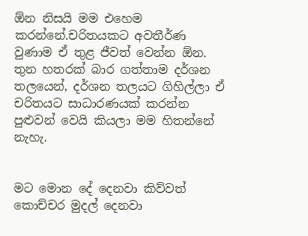ඕන නිසයි මම එහෙම කරන්නේ.චරිතයකට අවතීර්ණ වුණාම ඒ තුළ ජීවත් වෙන්න ඕන. තුන හතරක් බාර ගත්තාම දර්ශන තලයෙන්, දර්ශන තලයට ගිහිල්ලා ඒ චරිතයට සාධාරණයක් කරන්න පුළුවන් වෙයි කියලා මම හිතන්නේ නැහැ.


මට මොන දේ දෙනවා කිව්වත් කොච්චර මුදල් දෙනවා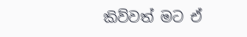කිව්වත් මට ඒ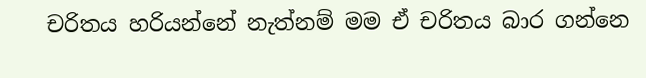චරිතය හරියන්නේ නැත්නම් මම ඒ චරිතය බාර ගන්නෙ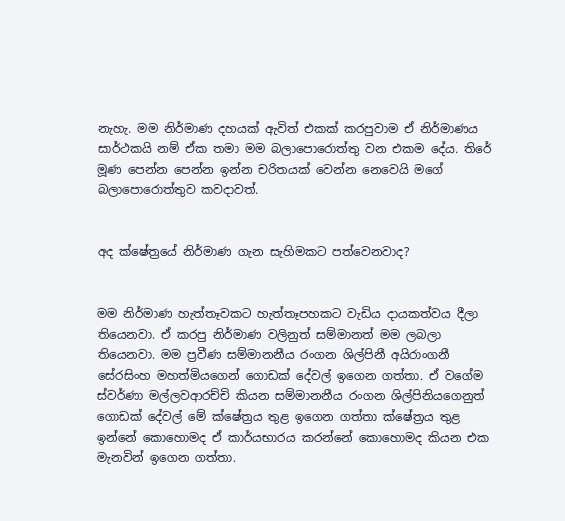නැහැ. මම නිර්මාණ දහයක් ඇවිත් එකක් කරපුවාම ඒ නිර්මාණය සාර්ථකයි නම් ඒක තමා මම බලාපොරොත්තු වන එකම දේය. තිරේ මූණ පෙන්න පෙන්න ඉන්න චරිතයක් වෙන්න නෙවෙයි මගේ බලාපොරොත්තුව කවදාවත්.


අද ක්ෂේත්‍රයේ නිර්මාණ ගැන සැහිමකට පත්වෙනවාද?


මම නිර්මාණ හැත්තෑවකට හැත්තෑපහකට වැඩිය දායකත්වය දීලා තියෙනවා. ඒ කරපු නිර්මාණ වලිනුත් සම්මානත් මම ලබලා තියෙනවා. මම ප්‍රවීණ සම්මානනීය රංගන ශිල්පිනී අයිරාංගනී සේරසිංහ මහත්මියගෙන් ගොඩක් දේවල් ඉගෙන ගත්තා. ඒ වගේම ස්වර්ණා මල්ලවආරච්චි කියන සම්මානනීය රංගන ශිල්පිනියගෙනුත් ගොඩක් දේවල් මේ ක්ෂේත්‍රය තුළ ඉගෙන ගත්තා ක්ෂේත්‍රය තුළ ඉන්නේ කොහොමද ඒ කාර්යභාරය කරන්නේ කොහොමද කියන එක මැනවින් ඉගෙන ගත්තා.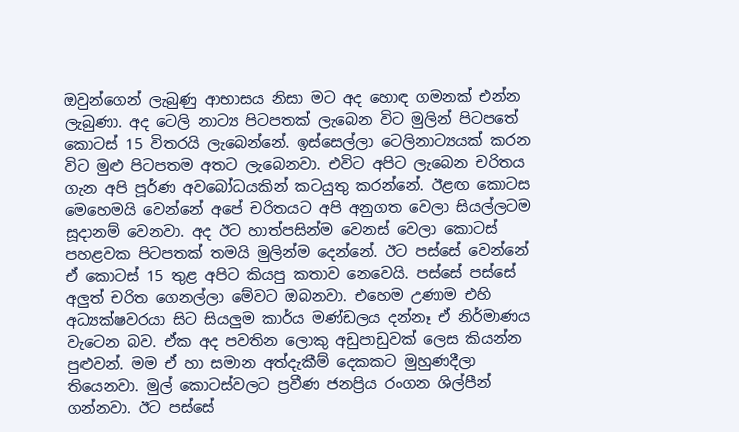ඔවුන්ගෙන් ලැබුණු ආභාසය නිසා මට අද හොඳ ගමනක් එන්න ලැබුණා. අද ටෙලි නාට්‍ය පිටපතක් ලැබෙන විට මුලින් පිටපතේ කොටස් 15 විතරයි ලැබෙන්නේ. ඉස්සෙල්ලා ටෙලිනාට්‍යයක් කරන විට මුළු පිටපතම අතට ලැබෙනවා. එවිට අපිට ලැබෙන චරිතය ගැන අපි පූර්ණ අවබෝධයකින් කටයුතු කරන්නේ. ඊළඟ කොටස මෙහෙමයි වෙන්නේ අපේ චරිතයට අපි අනුගත වෙලා සියල්ලටම සූදානම් වෙනවා. අද ඊට හාත්පසින්ම වෙනස් වෙලා කොටස් පහළවක පිටපතක් තමයි මුලින්ම දෙන්නේ. ඊට පස්සේ වෙන්නේ ඒ කොටස් 15 තුළ අපිට කියපු කතාව නෙවෙයි. පස්සේ පස්සේ අලුත් චරිත ගෙනල්ලා මේවට ඔබනවා. එහෙම උණාම එහි අධ්‍යක්ෂවරයා සිට සියලුම කාර්ය මණ්ඩලය දන්නෑ ඒ නිර්මාණය වැටෙන බව. ඒක අද පවතින ලොකු අඩුපාඩුවක් ලෙස කියන්න පුළුවන්. මම ඒ හා සමාන අත්දැකීම් දෙකකට මුහුණදීලා තියෙනවා. මුල් කොටස්වලට ප්‍රවීණ ජනප්‍රිය රංගන ශිල්පීන් ගන්නවා. ඊට පස්සේ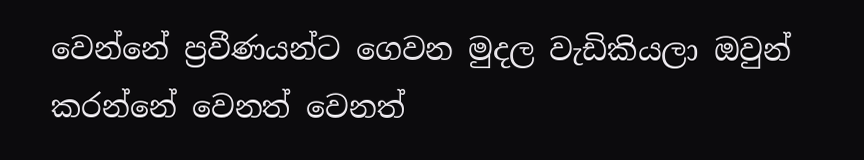වෙන්නේ ප්‍රවීණයන්ට ගෙවන මුදල වැඩිකියලා ඔවුන් කරන්නේ වෙනත් වෙනත්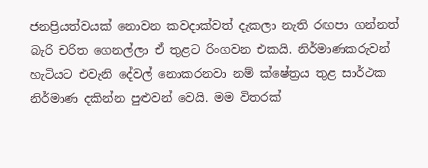ජනප්‍රියත්වයක් නොවන කවදාක්වත් දැකලා නැති රඟපා ගන්නත් බැරි චරිත ගෙනල්ලා ඒ තුළට රිංගවන එකයි. නිර්මාණකරුවන් හැටියට එවැනි දේවල් නොකරනවා නම් ක්ෂේත්‍රය තුළ සාර්ථක නිර්මාණ දකින්න පුළුවන් වෙයි. මම විතරක්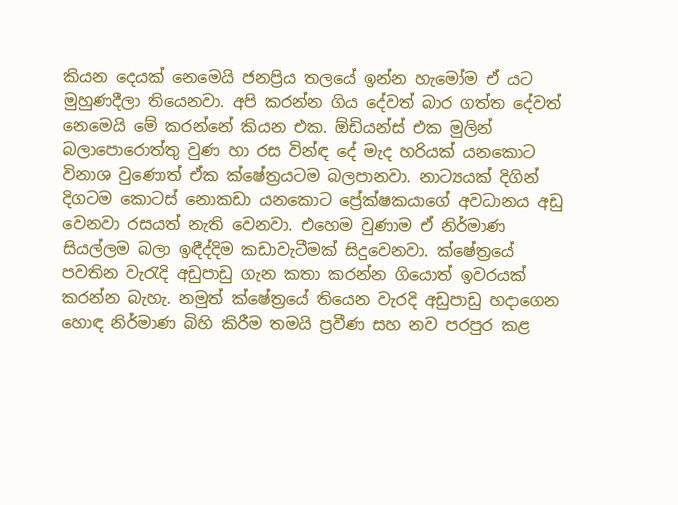කියන දෙයක් නෙමෙයි ජනප්‍රිය තලයේ ඉන්න හැමෝම ඒ යට මුහුණදීලා තියෙනවා. අපි කරන්න ගිය දේවත් බාර ගත්ත දේවත් නෙමෙයි මේ කරන්නේ කියන එක. ඕඩියන්ස් එක මුලින් බලාපොරොත්තු වුණ හා රස වින්ඳ දේ මැද හරියක් යනකොට විනාශ වුණොත් ඒක ක්ෂේත්‍රයටම බලපානවා. නාට්‍යයක් දිගින් දිගටම කොටස් නොකඩා යනකොට ප්‍රේක්ෂකයාගේ අවධානය අඩු වෙනවා රසයත් නැති වෙනවා. එහෙම වුණාම ඒ නිර්මාණ සියල්ලම බලා ඉඳීද්දිම කඩාවැටීමක් සිදුවෙනවා. ක්ෂේත්‍රයේ පවතින වැරැදි අඩුපාඩු ගැන කතා කරන්න ගියොත් ඉවරයක් කරන්න බැහැ. නමුත් ක්ෂේත්‍රයේ තියෙන වැරදි අඩුපාඩු හදාගෙන හොඳ නිර්මාණ බිහි කිරීම තමයි ප්‍රවීණ සහ නව පරපුර කළ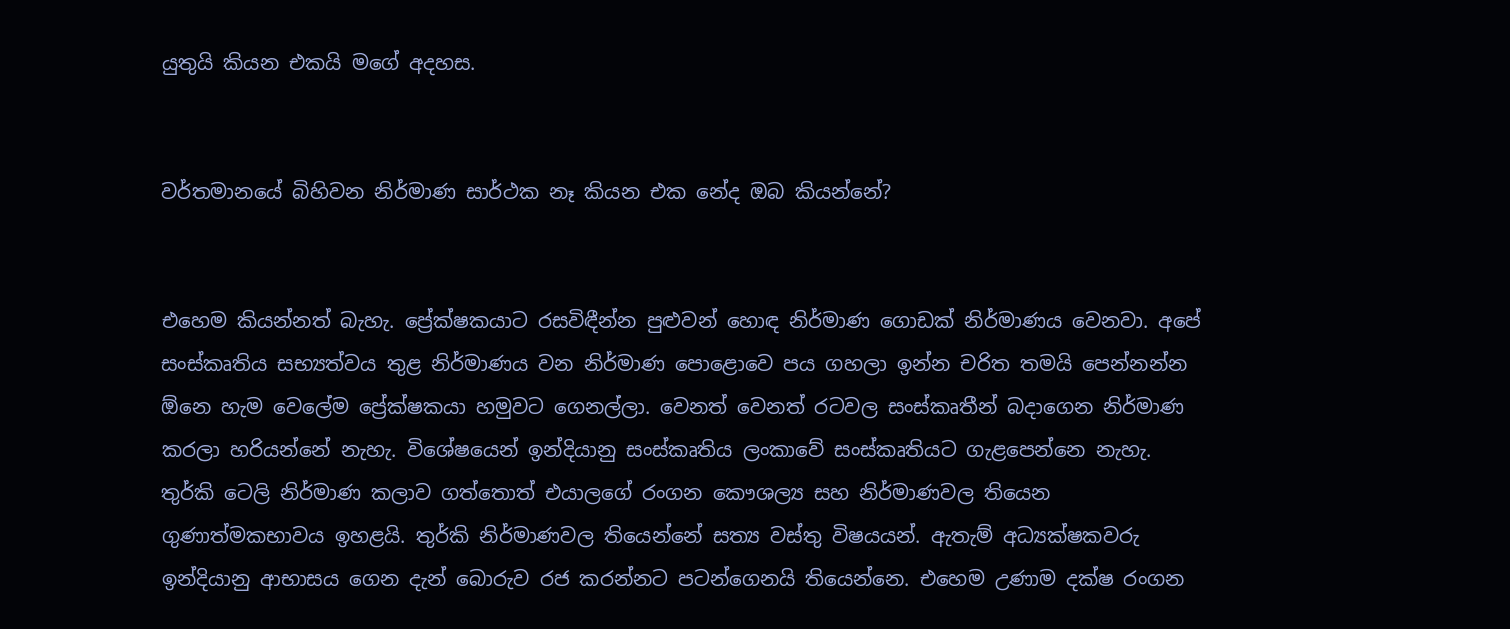යුතුයි කියන එකයි මගේ අදහස.


වර්තමානයේ බිහිවන නිර්මාණ සාර්ථක නෑ කියන එක නේද ඔබ කියන්නේ?


එහෙම කියන්නත් බැහැ. ප්‍රේක්ෂකයාට රසවිඳීන්න පුළුවන් හොඳ නිර්මාණ ගොඩක් නිර්මාණය වෙනවා. අපේ සංස්කෘතිය සභ්‍යත්වය තුළ නිර්මාණය වන නිර්මාණ පොළොවෙ පය ගහලා ඉන්න චරිත තමයි පෙන්නන්න ඕනෙ හැම වෙලේම ප්‍රේක්ෂකයා හමුවට ගෙනල්ලා. වෙනත් වෙනත් රටවල සංස්කෘතීන් බදාගෙන නිර්මාණ කරලා හරියන්නේ නැහැ. විශේෂයෙන් ඉන්දියානු සංස්කෘතිය ලංකාවේ සංස්කෘතියට ගැළපෙන්නෙ නැහැ. තුර්කි ටෙලි නිර්මාණ කලාව ගත්තොත් එයාලගේ රංගන කෞශල්‍ය සහ නිර්මාණවල තියෙන ගුණාත්මකභාවය ඉහළයි. තුර්කි නිර්මාණවල තියෙන්නේ සත්‍ය වස්තු විෂයයන්. ඇතැම් අධ්‍යක්ෂකවරු ඉන්දියානු ආභාසය ගෙන දැන් බොරුව රජ කරන්නට පටන්ගෙනයි තියෙන්නෙ. එහෙම උණාම දක්ෂ රංගන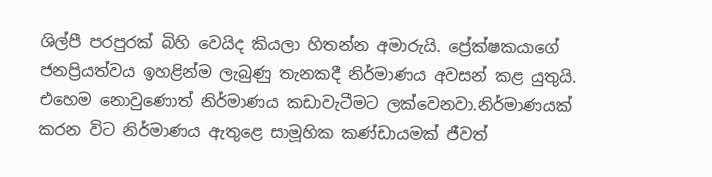ශිල්පී පරපුරක් බිහි වෙයිද කියලා හිතන්න අමාරුයි. ප්‍රේක්ෂකයාගේ ජනප්‍රියත්වය ඉහළින්ම ලැබුණු තැනකදී නිර්මාණය අවසන් කළ යුතුයි. එහෙම නොවුණොත් නිර්මාණය කඩාවැටීමට ලක්වෙනවා.නිර්මාණයක් කරන විට නිර්මාණය ඇතුළෙ සාමූහික කණ්ඩායමක් ජීවත්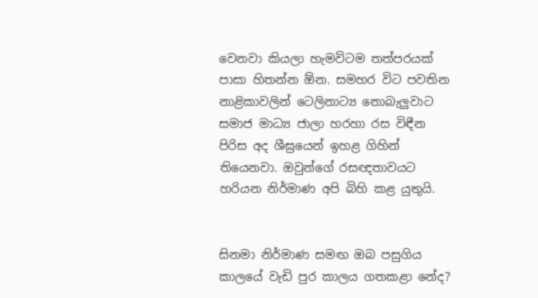වෙනවා කියලා හැමවිටම තත්පරයක් පාසා හිතන්න ඕන. සමහර විට පවතින නාළිකාවලින් ටෙලිනාට්‍ය නොබැලුවාට සමාජ මාධ්‍ය ජාලා හරහා රස විඳීන පිරිස අද ශීඝ්‍රයෙන් ඉහළ ගිහින් තියෙනවා. ඔවුන්ගේ රසඥතාවයට හරියන නිර්මාණ අපි බිහි කළ යුතුයි.


සිනමා නිර්මාණ සමඟ ඔබ පසුගිය කාලයේ වැඩි පුර කාලය ගතකළා නේද?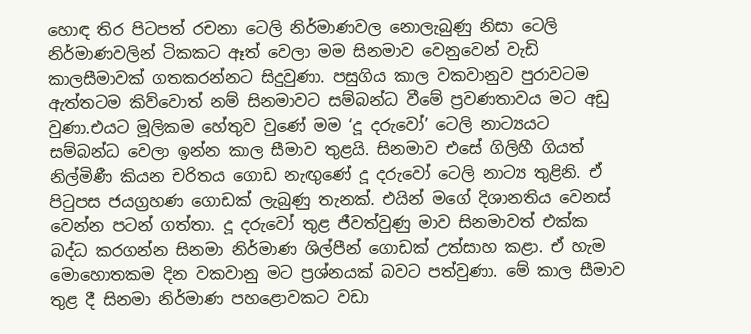හොඳ තිර පිටපත් රචනා ටෙලි නිර්මාණවල නොලැබුණු නිසා ටෙලි නිර්මාණවලින් ටිකකට ඈත් වෙලා මම සිනමාව වෙනුවෙන් වැඩි කාලසීමාවක් ගතකරන්නට සිදුවුණා. පසුගිය කාල වකවානුව පුරාවටම ඇත්තටම කිව්වොත් නම් සිනමාවට සම්බන්ධ වීමේ ප්‍රවණතාවය මට අඩු වුණා.එයට මූලිකම හේතුව වුණේ මම ‘දූ දරුවෝ’ ටෙලි නාට්‍යයට සම්බන්ධ වෙලා ඉන්න කාල සීමාව තුළයි. සිනමාව එසේ ගිලිහී ගියත් නිල්මිණී කියන චරිතය ගොඩ නැඟුණේ දූ දරුවෝ ටෙලි නාට්‍ය තුළිනි. ඒ පිටුපස ජයග්‍රහණ ගොඩක් ලැබුණු තැනක්. එයින් මගේ දිශානතිය වෙනස් වෙන්න පටන් ගත්තා. දූ දරුවෝ තුළ ජීවත්වුණු මාව සිනමාවත් එක්ක බද්ධ කරගන්න සිනමා නිර්මාණ ශිල්පීන් ගොඩක් උත්සාහ කළා. ඒ හැම මොහොතකම දින වකවානු මට ප්‍රශ්නයක් බවට පත්වුණා. මේ කාල සීමාව තුළ දී සිනමා නිර්මාණ පහළොවකට වඩා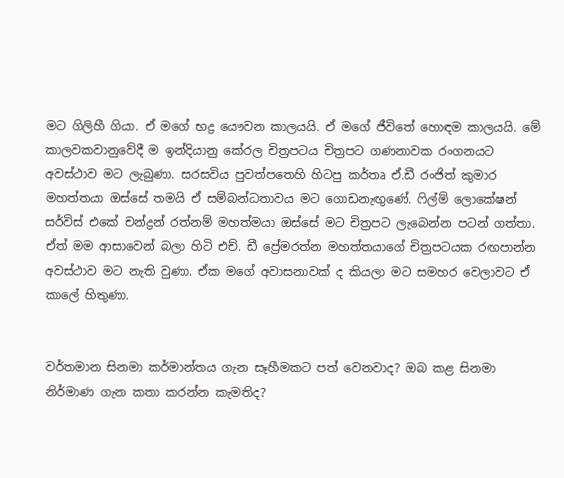මට ගිලිහී ගියා. ඒ මගේ භද්‍ර යෞවන කාලයයි. ඒ මගේ ජීවිතේ හොඳම කාලයයි. මේ කාලවකවානුවේදී ම ඉන්දියානු කේරල චිත්‍රපටය චිත්‍රපට ගණනාවක රංගනයට අවස්ථාව මට ලැබුණා. සරසවිය පුවත්පතෙහි හිටපු කර්තෘ ඒ.ඩී රංජිත් කුමාර මහත්තයා ඔස්සේ තමයි ඒ සම්බන්ධතාවය මට ගොඩනැඟුණේ. ෆිල්ම් ලොකේෂන් සර්විස් එකේ චන්ද්‍රන් රත්නම් මහත්මයා ඔස්සේ මට චිත්‍රපට ලැබෙන්න පටන් ගත්තා. ඒත් මම ආසාවෙන් බලා හිටි එච්. ඩී ප්‍රේමරත්න මහත්තයාගේ චිත්‍රපටයක රඟපාන්න අවස්ථාව මට නැති වුණා. ඒක මගේ අවාසනාවක් ද කියලා මට සමහර වෙලාවට ඒ කාලේ හිතුණා.


වර්තමාන සිනමා කර්මාන්තය ගැන සෑහීමකට පත් වෙනවාද? ඔබ කළ සිනමා නිර්මාණ ගැන කතා කරන්න කැමතිද?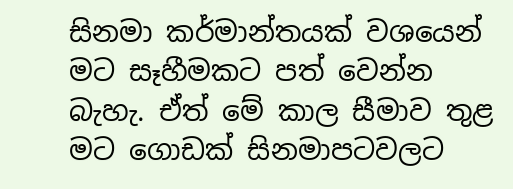සිනමා කර්මාන්තයක් වශයෙන් මට සෑහීමකට පත් වෙන්න බැහැ. ඒත් මේ කාල සීමාව තුළ මට ගොඩක් සිනමාපටවලට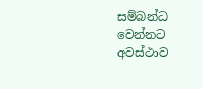සම්බන්ධ වෙන්නට අවස්ථාව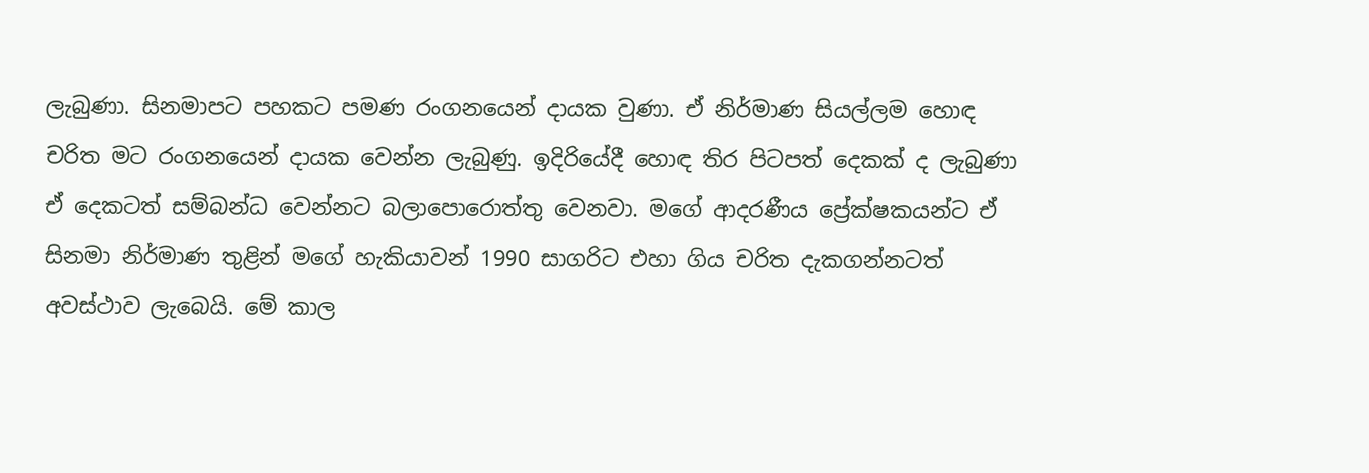ලැබුණා. සිනමාපට පහකට පමණ රංගනයෙන් දායක වුණා. ඒ නිර්මාණ සියල්ලම හොඳ චරිත මට රංගනයෙන් දායක වෙන්න ලැබුණු. ඉදිරියේදී හොඳ තිර පිටපත් දෙකක් ද ලැබුණා ඒ දෙකටත් සම්බන්ධ වෙන්නට බලාපොරොත්තු වෙනවා. මගේ ආදරණීය ප්‍රේක්ෂකයන්ට ඒ සිනමා නිර්මාණ තුළින් මගේ හැකියාවන් 1990 සාගරිට එහා ගිය චරිත දැකගන්නටත් අවස්ථාව ලැබෙයි. මේ කාල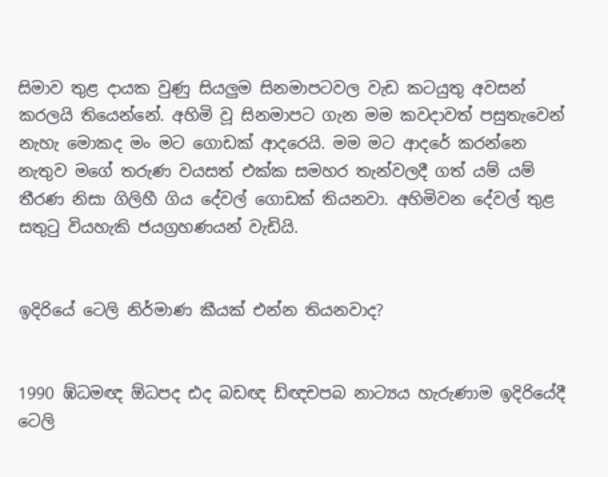සිමාව තුළ දායක වුණු සියලුම සිනමාපටවල වැඩ කටයුතු අවසන් කරලයි තියෙන්නේ. අහිමි වූ සිනමාපට ගැන මම කවදාවත් පසුතැවෙන් නැහැ මොකද මං මට ගොඩක් ආදරෙයි. මම මට ආදරේ කරන්නෙ නැතුව මගේ තරුණ වයසත් එක්ක සමහර තැන්වලදී ගත් යම් යම් තීරණ නිසා ගිලිහී ගිය දේවල් ගොඩක් තියනවා. අහිමිවන දේවල් තුළ සතුටු වියහැකි ජයග්‍රහණයන් වැඩියි.


ඉදිරියේ ටෙලි නිර්මාණ කීයක් එන්න තියනවාද?


1990 ඹ්ධමඥ ඕධපද ඪද බඩඥ ඩ්ඥචපබ නාට්‍යය හැරුණාම ඉදිරියේදී ටෙලි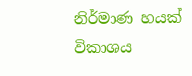නිර්මාණ හයක් විකාශය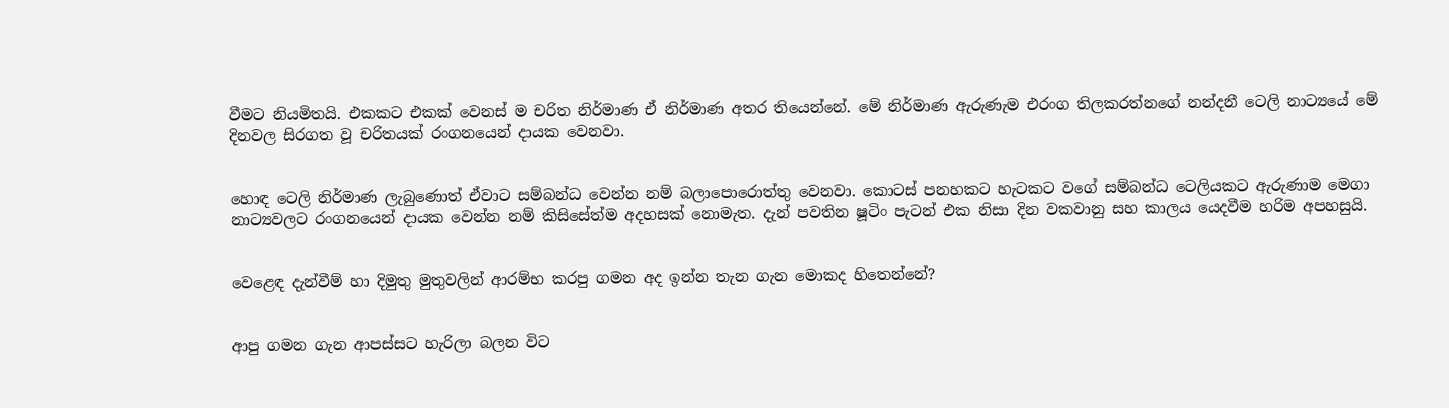වීමට නියමිතයි. එකකට එකක් වෙනස් ම චරිත නිර්මාණ ඒ නිර්මාණ අතර තියෙන්නේ. මේ නිර්මාණ ඇරුණැම එරංග තිලකරත්නගේ නන්දනී ටෙලි නාට්‍යයේ මේ දිනවල සිරගත වූ චරිතයක් රංගනයෙන් දායක වෙනවා.


හොඳ ටෙලි නිර්මාණ ලැබුණොත් ඒවාට සම්බන්ධ වෙන්න නම් බලාපොරොත්තු වෙනවා. කොටස් පනහකට හැටකට වගේ සම්බන්ධ ටෙලියකට ඇරුණාම මෙගා නාට්‍යවලට රංගනයෙන් දායක වෙන්න නම් කිසිසේත්ම අදහසක් නොමැත. දැන් පවතින ෂූටිං පැටන් එක නිසා දින වකවානු සහ කාලය යෙදවීම හරිම අපහසුයි.


වෙළෙඳ දැන්වීම් හා දිමුතු මුතුවලින් ආරම්භ කරපු ගමන අද ඉන්න තැන ගැන මොකද හිතෙන්නේ?


ආපු ගමන ගැන ආපස්සට හැරිලා බලන විට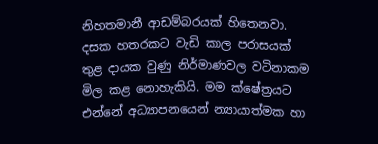නිහතමානී ආඩම්බරයක් හිතෙනවා. දසක හතරකට වැඩි කාල පරාසයක් තුළ දායක වුණු නිර්මාණවල වටිනාකම මිල කළ නොහැකියි. මම ක්ෂේත්‍රයට එන්නේ අධ්‍යාපනයෙන් න්‍යායාත්මක හා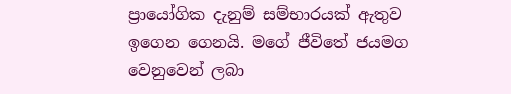ප්‍රායෝගික දැනුම් සම්භාරයක් ඇතුව ඉගෙන ගෙනයි. මගේ ජීවිතේ ජයමග වෙනුවෙන් ලබා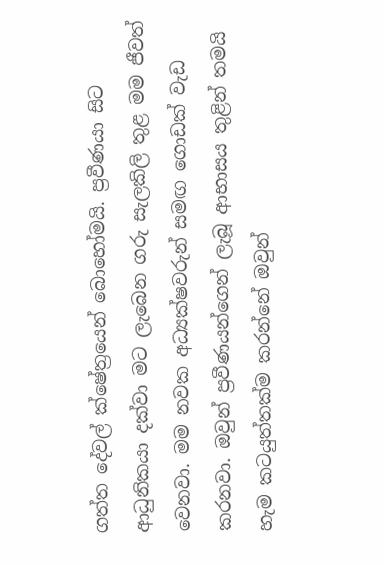ගත්ත දේවල් ක්ෂේත්‍රයෙන් බොහෝමයි. ප්‍රවීණයා සිට ආධුනිකයා දක්වා මට ලැබෙන ගරු සැලකිලි තුළ මම ජීවත් වෙනවා. මම නවක අධ්‍යක්ෂවරුන් සමඟ ගොඩක් වැඩ කරනවා. ඔවුන් ප්‍රවීණයන්ගෙන් ලැබූ ආභාසය තුළින් තමයි හැම කටයුත්තක්ම කරන්නේ ඔවුන්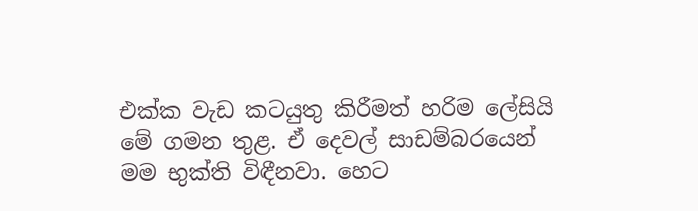එක්ක වැඩ කටයුතු කිරීමත් හරිම ලේසියි මේ ගමන තුළ. ඒ දෙවල් සාඩම්බරයෙන් මම භුක්ති විඳීනවා. හෙට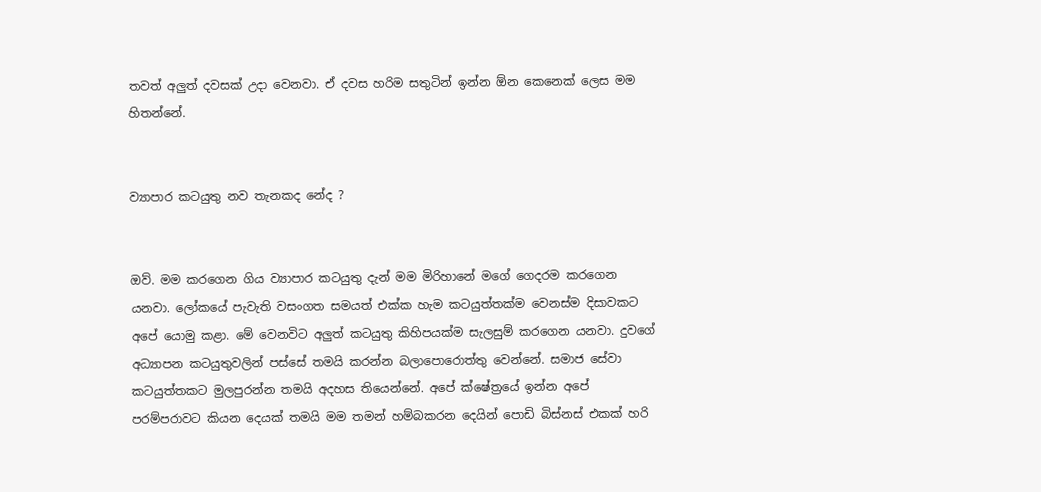තවත් අලුත් දවසක් උදා වෙනවා. ඒ දවස හරිම සතුටින් ඉන්න ඕන කෙනෙක් ලෙස මම හිතන්නේ.


ව්‍යාපාර කටයුතු නව තැනකද නේද ?


ඔව්. මම කරගෙන ගිය ව්‍යාපාර කටයුතු දැන් මම මිරිහානේ මගේ ගෙදරම කරගෙන යනවා. ලෝකයේ පැවැති වසංගත සමයත් එක්ක හැම කටයුත්තක්ම වෙනස්ම දිසාවකට අපේ යොමු කළා. මේ වෙනවිට අලුත් කටයුතු කිහිපයක්ම සැලසුම් කරගෙන යනවා. දුවගේ අධ්‍යාපන කටයුතුවලින් පස්සේ තමයි කරන්න බලාපොරොත්තු වෙන්නේ. සමාජ සේවා කටයුත්තකට මුලපුරන්න තමයි අදහස තියෙන්නේ. අපේ ක්ෂේත්‍රයේ ඉන්න අපේ පරම්පරාවට කියන දෙයක් තමයි මම තමන් හම්බකරන දෙයින් පොඩි බිස්නස් එකක් හරි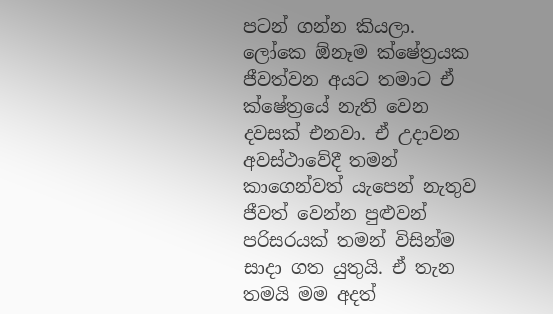පටන් ගන්න කියලා. ලෝකෙ ඕනෑම ක්ෂේත්‍රයක ජීවත්වන අයට තමාට ඒ ක්ෂේත්‍රයේ නැති වෙන දවසක් එනවා. ඒ උදාවන අවස්ථාවේදී තමන් කාගෙන්වත් යැපෙන් නැතුව ජීවත් වෙන්න පුළුවන් පරිසරයක් තමන් විසින්ම සාදා ගත යුතුයි. ඒ තැන තමයි මම අදත්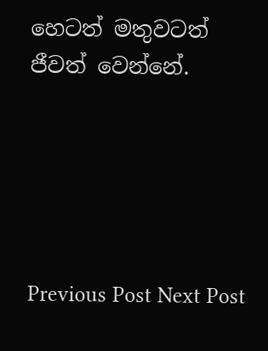හෙටත් මතුවටත් ජීවත් වෙන්නේ.





Previous Post Next Post